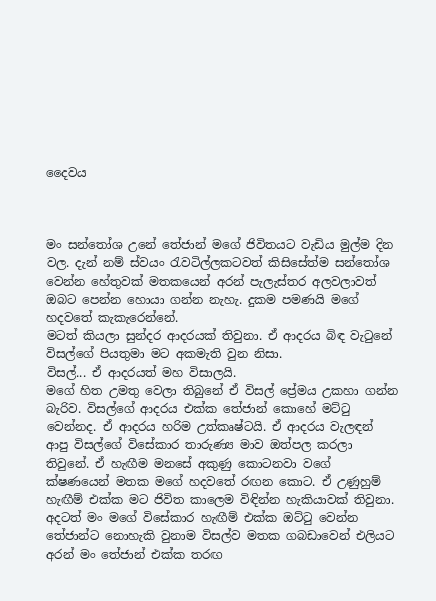දෛවය



මං සන්තෝශ උනේ තේජාන් මගේ ජිවිතයට වැඩිය මුල්ම දින වල. දැන් නම් ස්වයං රැවටිල්ලකටවත් කිසිසේත්ම සන්තෝශ වෙන්න හේතුවක් මතකයෙන් අරන් පැලැස්තර අලවලාවත් ඔබට පෙන්න හොයා ගන්න නැහැ. දුකම පමණයි මගේ හදවතේ කැකැරෙන්නේ.
මටත් කියලා සුන්දර ආදරයක් තිවුනා. ඒ ආදරය බිඳ වැටුනේ විසල්ගේ පියතුමා මට අකමැති වුන නිසා.
විසල්... ඒ ආදරයත් මහ විසාලයි.
මගේ හිත උමතු වෙලා තිබුනේ ඒ විසල් ප්‍රේමය උකහා ගන්න බැරිව. විසල්ගේ ආදරය එක්ක තේජාන් කොහේ මට්ටු වෙන්නද. ඒ ආදරය හරිම උත්කෘෂ්ටයි. ඒ ආදරය වැලඳන් ආපු විසල්ගේ විසේකාර තාරුණ්‍ය මාව ඔත්පල කරලා තිවුනේ. ඒ හැඟීම මනසේ අකුණු කොටනවා වගේ ක්ෂණයෙන් මතක මගේ හදවතේ රඟන කොට. ඒ උණුහුම් හැඟීම් එක්ක මට ජිවිත කාලෙම විඳින්න හැකියාවක් තිවුනා. අදටත් මං මගේ විසේකාර හැඟීම් එක්ක ඔට්ටු වෙන්න තේජාන්ට නොහැකි වුනාම විසල්ව මතක ගබඩාවෙන් එලියට අරන් මං තේජාන් එක්ක තරඟ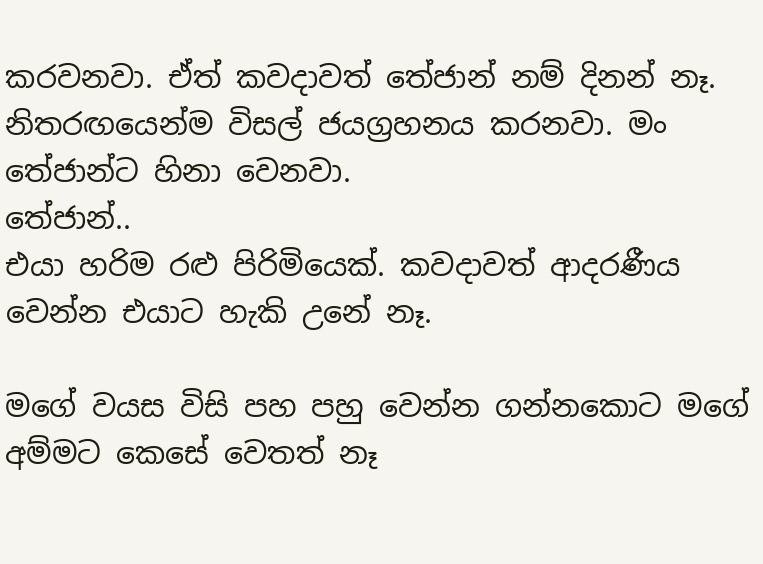කරවනවා. ඒත් කවදාවත් තේජාන් නම් දිනන් නෑ. නිතරඟයෙන්ම විසල් ජයග්‍රහනය කරනවා. මං තේජාන්ට හිනා වෙනවා.
තේජාන්..
එයා හරිම රළු පිරිමියෙක්. කවදාවත් ආදරණීය වෙන්න එයාට හැකි උනේ නෑ.

මගේ වයස විසි පහ පහු වෙන්න ගන්නකොට මගේ අම්මට කෙසේ වෙතත් නෑ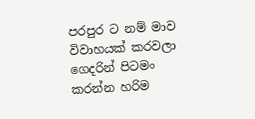පරපුර ට නම් මාව විවාහයක් කරවලා ගෙදරින් පිටමං කරන්න හරිම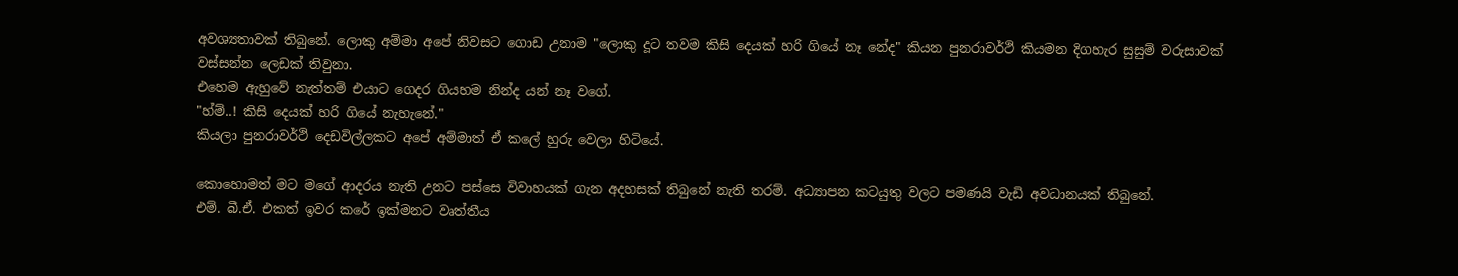අවශ්‍යතාවක් තිබුනේ. ලොකු අම්මා අපේ නිවසට ගොඩ උනාම "ලොකු දූට තවම කිසි දෙයක් හරි ගියේ නෑ නේද" කියන පුනරාවර්ථි කියමන දිගහැර සුසුම් වරුසාවක් වස්සන්න ලෙඩක් තිවුනා.
එහෙම ඇහුවේ නැත්තම් එයාට ගෙදර ගියහම නින්ද යන් නෑ වගේ.
"හ්ම්..! කිසි දෙයක් හරි ගියේ නැහැනේ."
කියලා පුනරාවර්ථි දෙඩවිල්ලකට අපේ අම්මාත් ඒ කලේ හුරු වෙලා හිටියේ.

කොහොමත් මට මගේ ආදරය නැති උනට පස්සෙ විවාහයක් ගැන අදහසක් තිබුනේ නැති තරම්. අධ්‍යාපන කටයුතු වලට පමණයි වැඩි අවධානයක් තිබුනේ.
එම්. බී.ඒ. එකත් ඉවර කරේ ඉක්මනට වෘත්තීය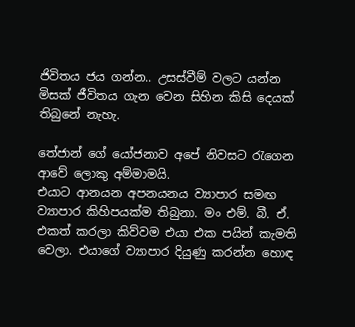ජිවිතය ජය ගන්න.. උසස්වීම් වලට යන්න මිසක් ජීවිතය ගැන වෙන සිහින කිසි දෙයක් තිබුනේ නැහැ.

තේජාන් ගේ යෝජනාව අපේ නිවසට රැගෙන ආවේ ලොකු අම්මාමයි.
එයාට ආනයන අපනයනය ව්‍යාපාර සමඟ ව්‍යාපාර කිහිපයක්ම තිබුනා. මං එම්. බී. ඒ. එකත් කරලා කිව්වම එයා එක පයින් කැමති වෙලා. එයාගේ ව්‍යාපාර දියුණු කරන්න හොඳ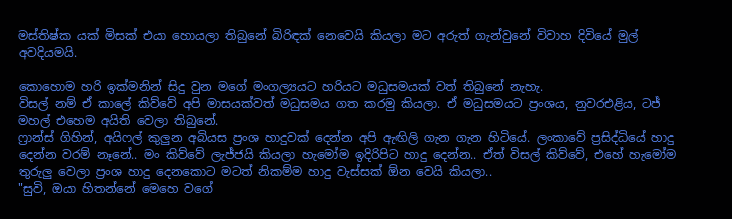මස්තිෂ්ක යක් මිසක් එයා හොයලා තිබුනේ බිරිඳක් නෙවෙයි කියලා මට අරුත් ගැන්වුනේ විවාහ දිවියේ මුල් අවදියමයි.

කොහොම හරි ඉක්මනින් සිදු වුන මගේ මංගල්‍යයට හරියට මධුසමයක් වත් තිබුනේ නැහැ.
විසල් නම් ඒ කාලේ කිව්වේ අපි මාසයක්වත් මධුසමය ගත කරමු කියලා. ඒ මධුසමයට ප්‍රංශය, නුවරඑළිය, ටජ් මහල් එහෙම අයිති වෙලා තිබුනේ.
ෆ්‍රාන්ස් ගිහින්, අයිෆල් කුලුන අබියස ප්‍රංශ හාදුවක් දෙන්න අපි ඇඟිලි ගැන ගැන හිටියේ. ලංකාවේ ප්‍රසිද්ධියේ හාදු දෙන්න වරම් නෑනේ.. මං කිව්වේ ලැජ්ජයි කියලා හැමෝම ඉදිරිපිට හාදු දෙන්න.. ඒත් විසල් කිව්වේ, එහේ හැමෝම තුරුලු වෙලා ප්‍රංශ හාදු දෙනකොට මටත් නිකම්ම හාදු වැස්සක් ඕන වෙයි කියලා..
"සුවි, ඔයා හිතන්නේ මෙහෙ වගේ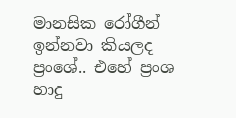මානසික රෝගීන් ඉන්නවා කියලද ප්‍රංශේ.. එහේ ප්‍රංශ හාදු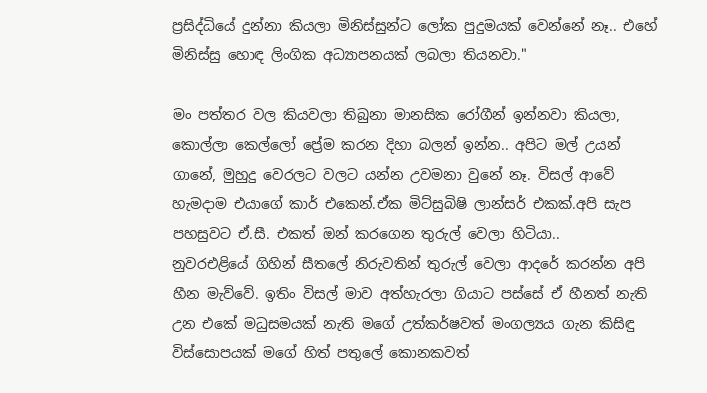ප්‍රසිද්ධියේ දුන්නා කියලා මිනිස්සුන්ට ලෝක පුදුමයක් වෙන්නේ නෑ.. එහේ මිනිස්සු හොඳ ලිංගික අධ්‍යාපනයක් ලබලා තියනවා."

මං පත්තර වල කියවලා තිබුනා මානසික රෝගීන් ඉන්නවා කියලා, කොල්ලා කෙල්ලෝ ප්‍රේම කරන දිහා බලන් ඉන්න.. අපිට මල් උයන් ගානේ, මුහුදු වෙරලට වලට යන්න උවමනා වුනේ නෑ. විසල් ආවේ හැමදාම එයාගේ කාර් එකෙන්.ඒක මිට්සුබිෂි ලාන්සර් එකක්.අපි සැප පහසුවට ඒ.සී. එකත් ඔන් කරගෙන තුරුල් වෙලා හිටියා..
නුවරඑළියේ ගිහින් සීතලේ නිරුවතින් තුරුල් වෙලා ආදරේ කරන්න අපි හීන මැව්වේ. ඉතිං විසල් මාව අත්හැරලා ගියාට පස්සේ ඒ හීනත් නැති උන එකේ මධුසමයක් නැති මගේ උත්කර්ෂවත් මංගල්‍යය ගැන කිසිඳු විස්සොපයක් මගේ හිත් පතුලේ කොනකවත්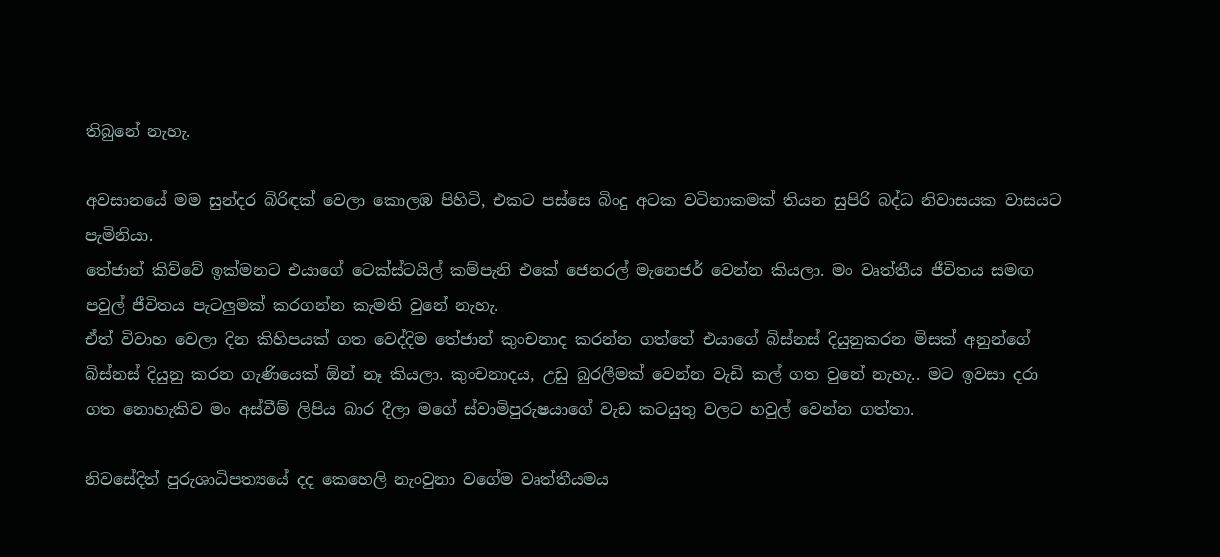තිබුනේ නැහැ.

අවසානයේ මම සුන්දර බිරිඳක් වෙලා කොලඹ පිහිටි, එකට පස්සෙ බිංදු අටක වටිනාකමක් තියන සුපිරි බද්ධ නිවාසයක වාසයට පැමිනියා.
තේජාන් කිව්වේ ඉක්මනට එයාගේ ටෙක්ස්ටයිල් කම්පැනි එකේ ජෙනරල් මැනෙජර් වෙන්න කියලා. මං වෘත්තීය ජීවිතය සමඟ පවුල් ජීවිතය පැටලුමක් කරගන්න කැමති වුනේ නැහැ.
ඒත් විවාහ වෙලා දින කිහිපයක් ගත වෙද්දිම තේජාන් කුංචනාද කරන්න ගත්තේ එයාගේ බිස්නස් දියුනුකරන මිසක් අනුන්ගේ බිස්නස් දියුනු කරන ගැණියෙක් ඕන් නෑ කියලා. කුංචනාදය, උඩු බුරලීමක් වෙන්න වැඩි කල් ගත වුනේ නැහැ.. මට ඉවසා දරා ගත නොහැකිව මං අස්වීම් ලිපිය බාර දීලා මගේ ස්වාමිපුරුෂයාගේ වැඩ කටයුතු වලට හවුල් වෙන්න ගත්තා.

නිවසේදිත් පුරුශාධිපත්‍යයේ දද කෙහෙලි නැංවුනා වගේම වෘත්තීයමය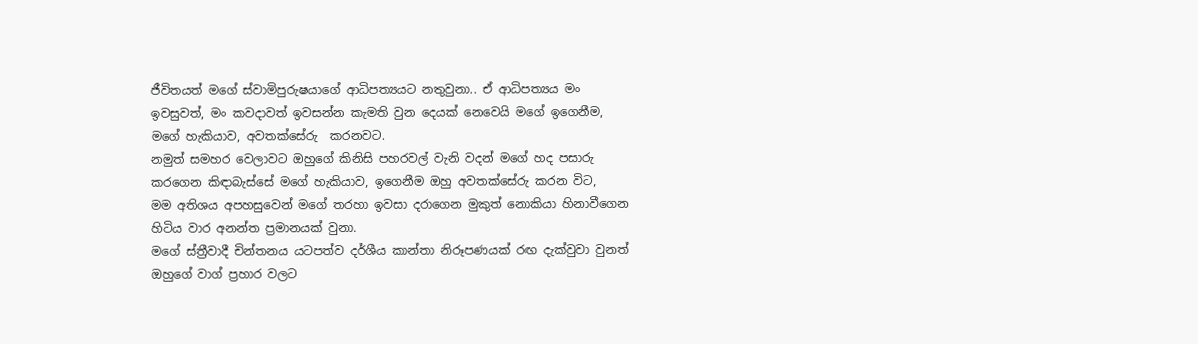ජීවිතයත් මගේ ස්වාමිපුරුෂයාගේ ආධිපත්‍යයට නතුවුනා.. ඒ ආධිපත්‍යය මං ඉවසුවත්, මං කවදාවත් ඉවසන්න කැමති වුන දෙයක් නෙවෙයි මගේ ඉගෙනීම, මගේ හැකියාව, අවතක්සේරු  කරනවට.
නමුත් සමහර වෙලාවට ඔහුගේ කිනිසි පහරවල් වැනි වදන් මගේ හද පසාරු කරගෙන කිඳාබැස්සේ මගේ හැකියාව, ඉගෙනීම ඔහු අවතක්සේරු කරන විට,
මම අතිශය අපහසුවෙන් මගේ තරහා ඉවසා දරාගෙන මුකුත් නොකියා හිනාවීගෙන හිටිය වාර අනන්ත ප්‍රමානයක් වුනා.
මගේ ස්ත්‍රීවාදී චින්තනය යටපත්ව දර්ශීය කාන්තා නිරූපණයක් රඟ දැක්වුවා වුනත් ඔහුගේ වාග් ප්‍රහාර වලට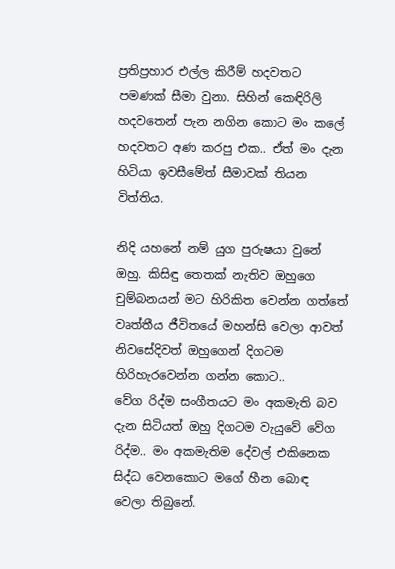ප්‍රතිප්‍රහාර එල්ල කිරීම් හදවතට පමණක් සීමා වුනා. සිහින් කෙඳිරිලි හදවතෙන් පැන නගින කොට මං කලේ හදවතට අණ කරපු එක.. ඒත් මං දැන හිටියා ඉවසීමේත් සීමාවක් තියන විත්තිය.

නිදි යහනේ නම් යුග පුරුෂයා වුනේ ඔහු. කිසිඳු තෙතක් නැතිව ඔහුගෙ චුම්බනයන් මට හිරිකිත වෙන්න ගත්තේ වෘත්තීය ජීවිතයේ මහන්සි වෙලා ආවත් නිවසේදිවත් ඔහුගෙන් දිගටම හිරිහැරවෙන්න ගන්න කොට..
වේග රිද්ම සංගීතයට මං අකමැති බව දැන සිටියත් ඔහු දිගටම වැයුවේ වේග රිද්ම.. මං අකමැතිම දේවල් එකිනෙක සිද්ධ වෙනකොට මගේ හීන බොඳ වෙලා තිබුනේ.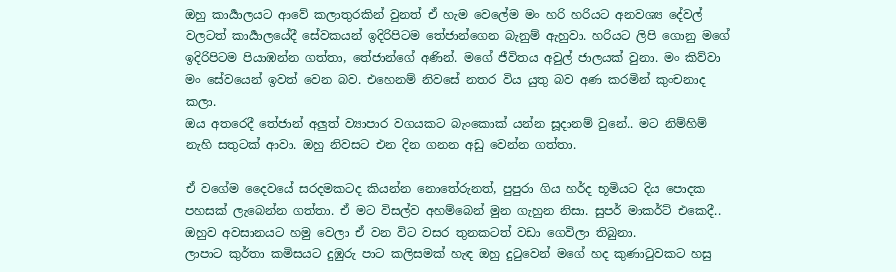ඔහු කාර්‍යාලයට ආවේ කලාතුරකින් වුනත් ඒ හැම වෙලේම මං හරි හරියට අනවශ්‍ය දේවල් වලටත් කාර්‍යාලයේදී සේවකයන් ඉදිරිපිටම තේජාන්ගෙන බැනුම් ඇහුවා. හරියට ලිපි ගොනු මගේ ඉදිරිපිටම පියාඹන්න ගත්තා, තේජාන්ගේ අණින්. මගේ ජීවිතය අවුල් ජාලයක් වුනා. මං කිව්වා මං සේවයෙන් ඉවත් වෙන බව. එහෙනම් නිවසේ නතර විය යුතු බව අණ කරමින් කුංචනාද කලා.
ඔය අතරෙදී තේජාන් අලුත් ව්‍යාපාර වගයකට බැංකොක් යන්න සූදානම් වුනේ.. මට නිම්හිම් නැහි සතුටක් ආවා. ඔහු නිවසට එන දින ගනන අඩු වෙන්න ගත්තා.

ඒ වගේම දෛවයේ සරදමකටද කියන්න නොතේරුනත්, පුපුරා ගිය හර්ද භූමියට දිය පොදක පහසක් ලැබෙන්න ගත්තා. ඒ මට විසල්ව අහම්බෙන් මුන ගැහුන නිසා. සුපර් මාකර්ට් එකෙදී.. ඔහුව අවසානයට හමු වෙලා ඒ වන විට වසර තුනකටත් වඩා ගෙවිලා තිබුනා.
ලාපාට කුර්තා කමිසයට දුඹුරු පාට කලිසමක් හැඳ ඔහු දුටුවෙන් මගේ හද කුණාටුවකට හසු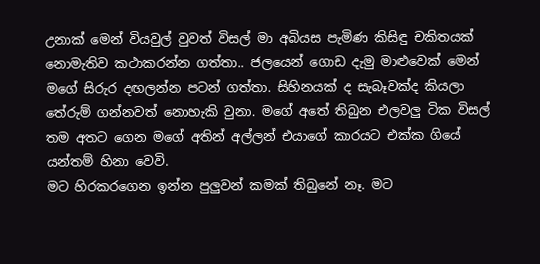උනාක් මෙන් වියවුල් වුවත් විසල් මා අබියස පැමිණ කිසිඳු චකිතයක් නොමැතිව කථාකරන්න ගත්තා.. ජලයෙන් ගොඩ දැමු මාළුවෙක් මෙන් මගේ සිරුර දඟලන්න පටන් ගත්තා. සිහිනයක් ද සැබෑවක්ද කියලා තේරුම් ගන්නවත් නොහැකි වුනා. මගේ අතේ තිබුන එලවලු ටික විසල් තම අතට ගෙන මගේ අතින් අල්ලන් එයාගේ කාරයට එක්ක ගියේ යන්තම් හිනා වෙවි.
මට හිරකරගෙන ඉන්න පුලුවන් කමක් තිබුනේ නෑ. මට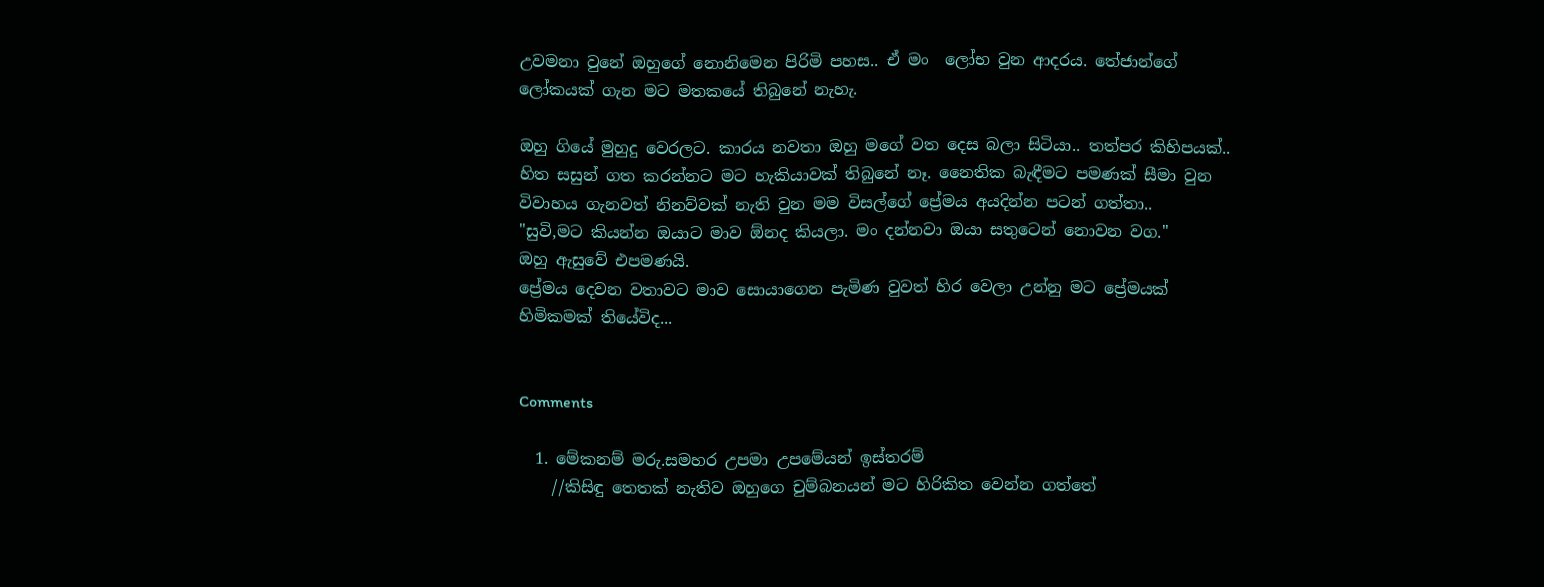උවමනා වුනේ ඔහුගේ නොනිමෙන පිරිමි පහස.. ඒ මං  ලෝභ වුන ආදරය. තේජාන්ගේ ලෝකයක් ගැන මට මතකයේ තිබුනේ නැහැ.

ඔහු ගියේ මුහුදු වෙරලට. කාරය නවතා ඔහු මගේ වත දෙස බලා සිටියා.. තත්පර කිහිපයක්.. හිත සසුන් ගත කරන්නට මට හැකියාවක් තිබුනේ නෑ. නෛතික බැඳීමට පමණක් සීමා වුන විවාහය ගැනවත් නිනව්වක් නැති වුන මම විසල්ගේ ප්‍රේමය අයදින්න පටන් ගත්තා..
"සුවි,මට කියන්න ඔයාට මාව ඕනද කියලා. මං දන්නවා ඔයා සතුටෙන් නොවන වග."
ඔහු ඇසුවේ එපමණයි.
ප්‍රේමය දෙවන වතාවට මාව සොයාගෙන පැමිණ වුවත් හිර වෙලා උන්නු මට ප්‍රේමයක් හිමිකමක් තියේවිද...


Comments

  1. මේකනම් මරු.සමහර උපමා උපමේයන් ඉස්තරම්
    //කිසිඳු තෙතක් නැතිව ඔහුගෙ චුම්බනයන් මට හිරිකිත වෙන්න ගත්තේ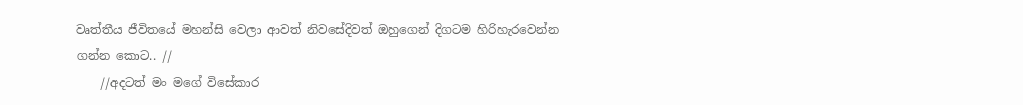වෘත්තීය ජීවිතයේ මහන්සි වෙලා ආවත් නිවසේදිවත් ඔහුගෙන් දිගටම හිරිහැරවෙන්න ගන්න කොට.. //
    //අදටත් මං මගේ විසේකාර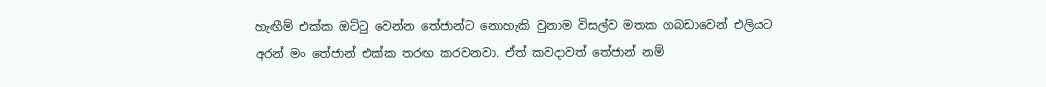හැඟීම් එක්ක ඔට්ටු වෙන්න තේජාන්ට නොහැකි වුනාම විසල්ව මතක ගබඩාවෙන් එලියට අරන් මං තේජාන් එක්ක තරඟ කරවනවා. ඒත් කවදාවත් තේජාන් නම්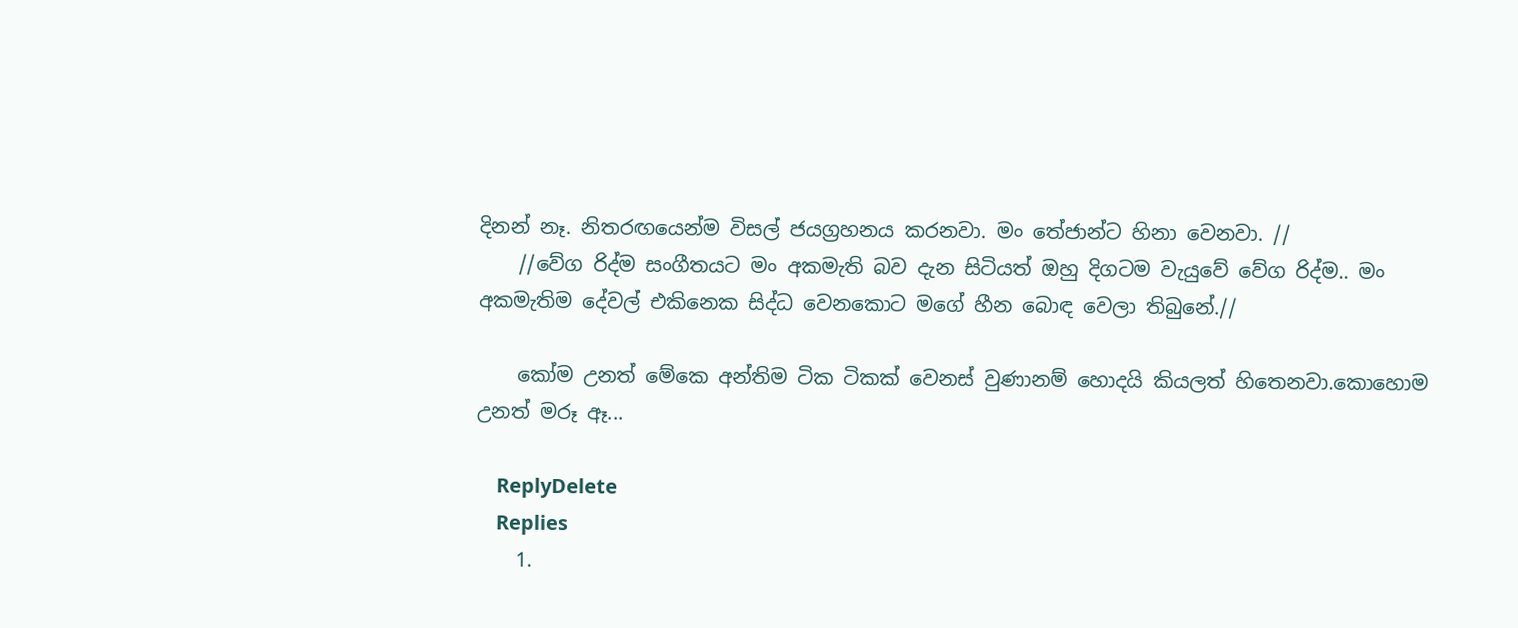දිනන් නෑ. නිතරඟයෙන්ම විසල් ජයග්‍රහනය කරනවා. මං තේජාන්ට හිනා වෙනවා. //
    //වේග රිද්ම සංගීතයට මං අකමැති බව දැන සිටියත් ඔහු දිගටම වැයුවේ වේග රිද්ම.. මං අකමැතිම දේවල් එකිනෙක සිද්ධ වෙනකොට මගේ හීන බොඳ වෙලා තිබුනේ.//

    කෝම උනත් මේකෙ අන්තිම ටික ටිකක් වෙනස් වුණානම් හොදයි කියලත් හිතෙනවා.කොහොම උනත් මරූ ඈ...

    ReplyDelete
    Replies
    1.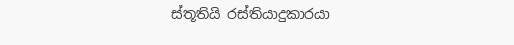ස්තූතියි රස්තියාදුකාරයා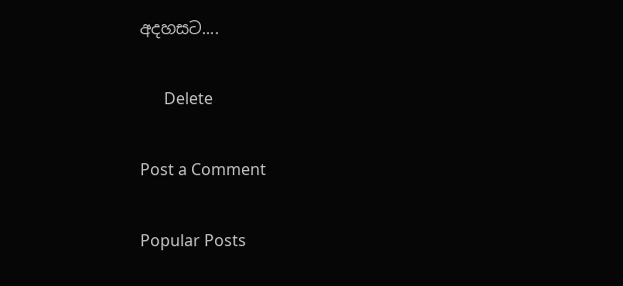අදහසට....

      Delete

Post a Comment

Popular Posts